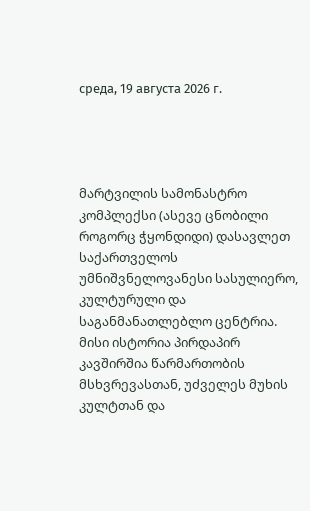среда, 19 августа 2026 г.




მარტვილის სამონასტრო კომპლექსი (ასევე ცნობილი როგორც ჭყონდიდი) დასავლეთ საქართველოს უმნიშვნელოვანესი სასულიერო, კულტურული და საგანმანათლებლო ცენტრია. მისი ისტორია პირდაპირ კავშირშია წარმართობის მსხვრევასთან, უძველეს მუხის კულტთან და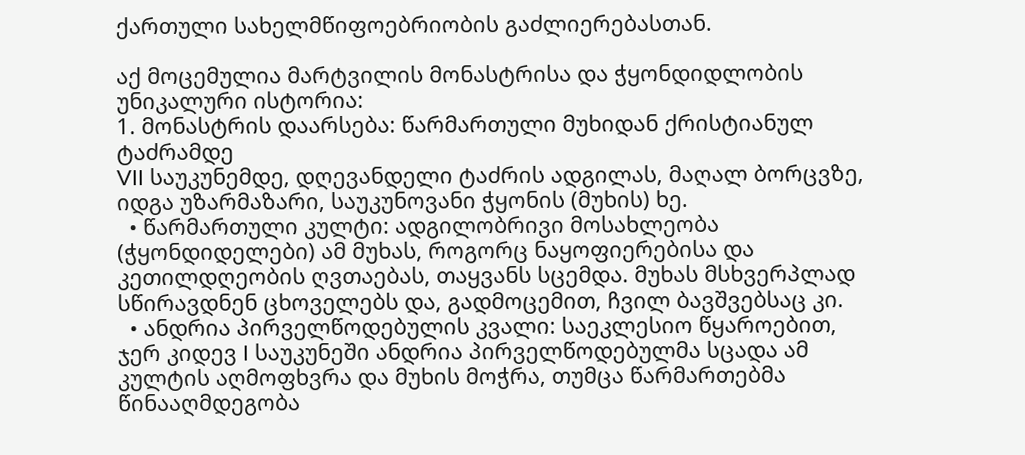ქართული სახელმწიფოებრიობის გაძლიერებასთან.

აქ მოცემულია მარტვილის მონასტრისა და ჭყონდიდლობის უნიკალური ისტორია:
1. მონასტრის დაარსება: წარმართული მუხიდან ქრისტიანულ ტაძრამდე
VII საუკუნემდე, დღევანდელი ტაძრის ადგილას, მაღალ ბორცვზე, იდგა უზარმაზარი, საუკუნოვანი ჭყონის (მუხის) ხე.
  • წარმართული კულტი: ადგილობრივი მოსახლეობა (ჭყონდიდელები) ამ მუხას, როგორც ნაყოფიერებისა და კეთილდღეობის ღვთაებას, თაყვანს სცემდა. მუხას მსხვერპლად სწირავდნენ ცხოველებს და, გადმოცემით, ჩვილ ბავშვებსაც კი.
  • ანდრია პირველწოდებულის კვალი: საეკლესიო წყაროებით, ჯერ კიდევ I საუკუნეში ანდრია პირველწოდებულმა სცადა ამ კულტის აღმოფხვრა და მუხის მოჭრა, თუმცა წარმართებმა წინააღმდეგობა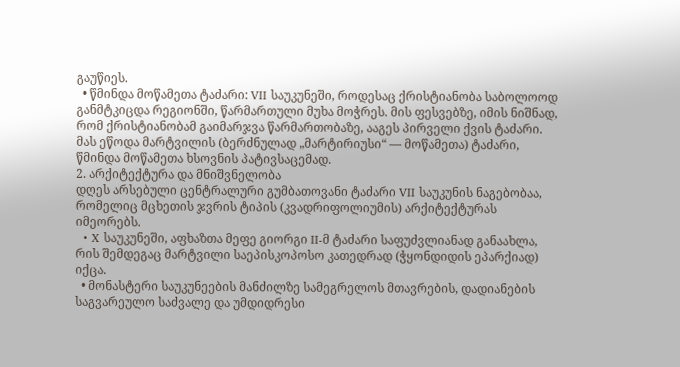გაუწიეს.
  • წმინდა მოწამეთა ტაძარი: VII საუკუნეში, როდესაც ქრისტიანობა საბოლოოდ განმტკიცდა რეგიონში, წარმართული მუხა მოჭრეს. მის ფესვებზე, იმის ნიშნად, რომ ქრისტიანობამ გაიმარჯვა წარმართობაზე, ააგეს პირველი ქვის ტაძარი. მას ეწოდა მარტვილის (ბერძნულად „მარტირიუსი“ — მოწამეთა) ტაძარი, წმინდა მოწამეთა ხსოვნის პატივსაცემად.
2. არქიტექტურა და მნიშვნელობა
დღეს არსებული ცენტრალური გუმბათოვანი ტაძარი VII საუკუნის ნაგებობაა, რომელიც მცხეთის ჯვრის ტიპის (კვადრიფოლიუმის) არქიტექტურას იმეორებს.
  • X საუკუნეში, აფხაზთა მეფე გიორგი II-მ ტაძარი საფუძვლიანად განაახლა, რის შემდეგაც მარტვილი საეპისკოპოსო კათედრად (ჭყონდიდის ეპარქიად) იქცა.
  • მონასტერი საუკუნეების მანძილზე სამეგრელოს მთავრების, დადიანების საგვარეულო საძვალე და უმდიდრესი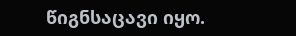წიგნსაცავი იყო.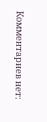Комментариев нет: